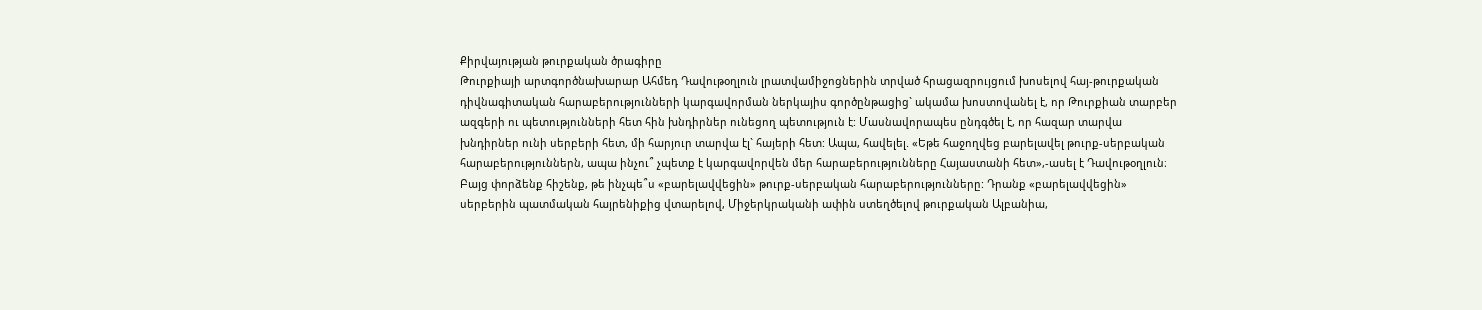Քիրվայության թուրքական ծրագիրը
Թուրքիայի արտգործնախարար Ահմեդ Դավութօղլուն լրատվամիջոցներին տրված հրացազրույցում խոսելով հայ-թուրքական դիվնագիտական հարաբերությունների կարգավորման ներկայիս գործընթացից` ակամա խոստովանել է, որ Թուրքիան տարբեր ազգերի ու պետությունների հետ հին խնդիրներ ունեցող պետություն է: Մասնավորապես ընդգծել է, որ հազար տարվա խնդիրներ ունի սերբերի հետ, մի հարյուր տարվա էլ` հայերի հետ: Ապա, հավելել. «Եթե հաջողվեց բարելավել թուրք-սերբական հարաբերություններն, ապա ինչու՞ չպետք է կարգավորվեն մեր հարաբերությունները Հայաստանի հետ»,-ասել է Դավութօղլուն։
Բայց փորձենք հիշենք, թե ինչպե՞ս «բարելավվեցին» թուրք-սերբական հարաբերությունները: Դրանք «բարելավվեցին» սերբերին պատմական հայրենիքից վտարելով, Միջերկրականի ափին ստեղծելով թուրքական Ալբանիա,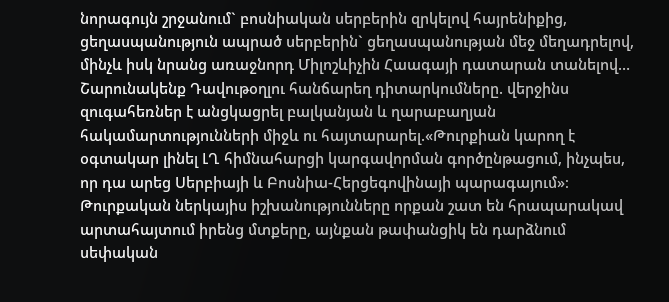նորագույն շրջանում` բոսնիական սերբերին զրկելով հայրենիքից, ցեղասպանություն ապրած սերբերին` ցեղասպանության մեջ մեղադրելով, մինչև իսկ նրանց առաջնորդ Միլոշևիչին Հաագայի դատարան տանելով…
Շարունակենք Դավութօղլու հանճարեղ դիտարկումները. վերջինս զուգահեռներ է անցկացրել բալկանյան և ղարաբաղյան հակամարտությունների միջև ու հայտարարել.«Թուրքիան կարող է օգտակար լինել ԼՂ հիմնահարցի կարգավորման գործընթացում, ինչպես, որ դա արեց Սերբիայի և Բոսնիա-Հերցեգովինայի պարագայում»։
Թուրքական ներկայիս իշխանությունները որքան շատ են հրապարակավ արտահայտում իրենց մտքերը, այնքան թափանցիկ են դարձնում սեփական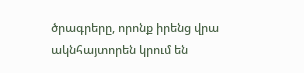ծրագրերը, որոնք իրենց վրա ակնհայտորեն կրում են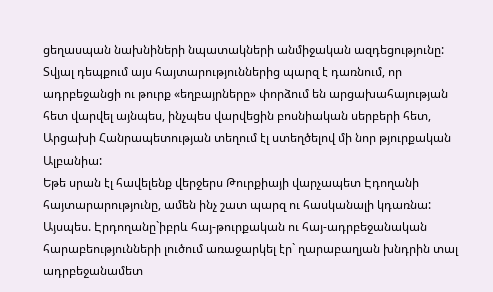ցեղասպան նախնիների նպատակների անմիջական ազդեցությունը: Տվյալ դեպքում այս հայտարություններից պարզ է դառնում, որ ադրբեջանցի ու թուրք «եղբայրները» փորձում են արցախահայության հետ վարվել այնպես, ինչպես վարվեցին բոսնիական սերբերի հետ, Արցախի Հանրապետության տեղում էլ ստեղծելով մի նոր թյուրքական Ալբանիա:
Եթե սրան էլ հավելենք վերջերս Թուրքիայի վարչապետ Էդողանի հայտարարությունը, ամեն ինչ շատ պարզ ու հասկանալի կդառնա:
Այսպես. Էրդողանը`իբրև հայ-թուրքական ու հայ-ադրբեջանական հարաբեությունների լուծում առաջարկել էր` ղարաբաղյան խնդրին տալ ադրբեջանամետ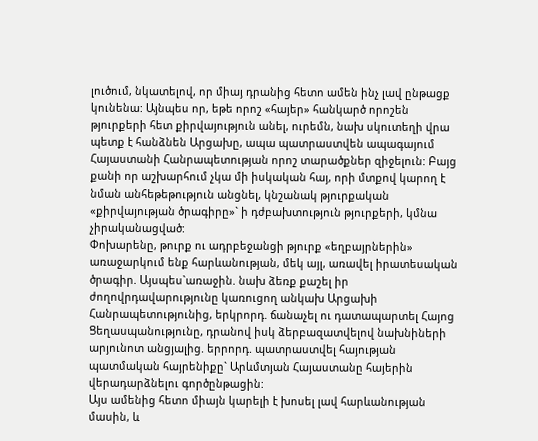լուծում, նկատելով, որ միայ դրանից հետո ամեն ինչ լավ ընթացք կունենա: Այնպես որ, եթե որոշ «հայեր» հանկարծ որոշեն թյուրքերի հետ քիրվայություն անել, ուրեմն, նախ սկուտեղի վրա պետք է հանձնեն Արցախը, ապա պատրաստվեն ապագայում Հայաստանի Հանրապետության որոշ տարածքներ զիջելուն: Բայց քանի որ աշխարհում չկա մի իսկական հայ, որի մտքով կարող է նման անհեթեթություն անցնել, կնշանակ թյուրքական «քիրվայության ծրագիրը»` ի դժբախտություն թյուրքերի, կմնա չիրականացված:
Փոխարենը, թուրք ու ադրբեջանցի թյուրք «եղբայրներին» առաջարկում ենք հարևանության, մեկ այլ, առավել իրատեսական ծրագիր. Այսպես`առաջին. նախ ձեռք քաշել իր ժողովրդավարությունը կառուցող անկախ Արցախի Հանրապետությունից, երկրորդ. ճանաչել ու դատապարտել Հայոց Ցեղասպանությունը, դրանով իսկ ձերբազատվելով նախնիների արյունոտ անցյալից. երրորդ. պատրաստվել հայության պատմական հայրենիքը` Արևմտյան Հայաստանը հայերին վերադարձնելու գործընթացին:
Այս ամենից հետո միայն կարելի է խոսել լավ հարևանության մասին, և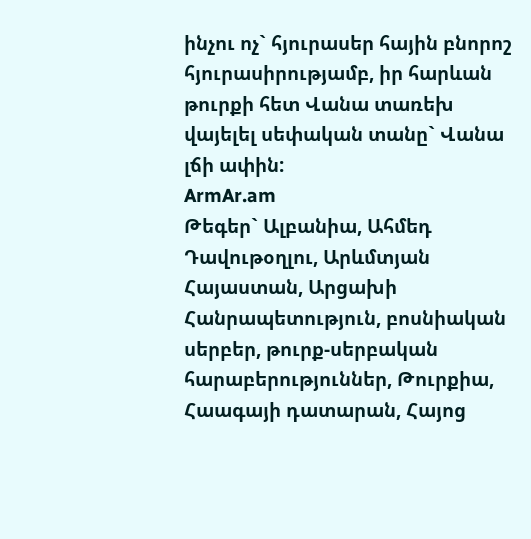ինչու ոչ` հյուրասեր հային բնորոշ հյուրասիրությամբ, իր հարևան թուրքի հետ Վանա տառեխ վայելել սեփական տանը` Վանա լճի ափին:
ArmAr.am
Թեգեր` Ալբանիա, Ահմեդ Դավութօղլու, Արևմտյան Հայաստան, Արցախի Հանրապետություն, բոսնիական սերբեր, թուրք-սերբական հարաբերություններ, Թուրքիա, Հաագայի դատարան, Հայոց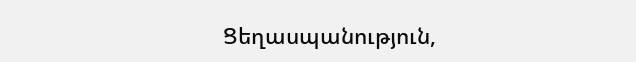Ցեղասպանություն,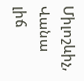Միլոշևիչ, Վանա լիճ